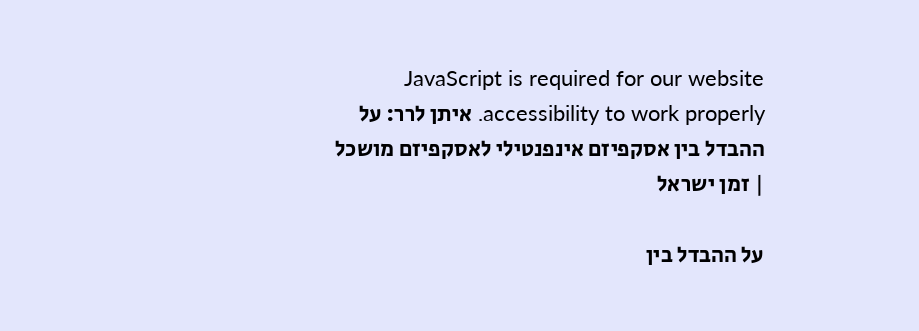JavaScript is required for our website accessibility to work properly. איתן לרר: על ההבדל בין אסקפיזם אינפנטילי לאסקפיזם מושכל | זמן ישראל

על ההבדל בין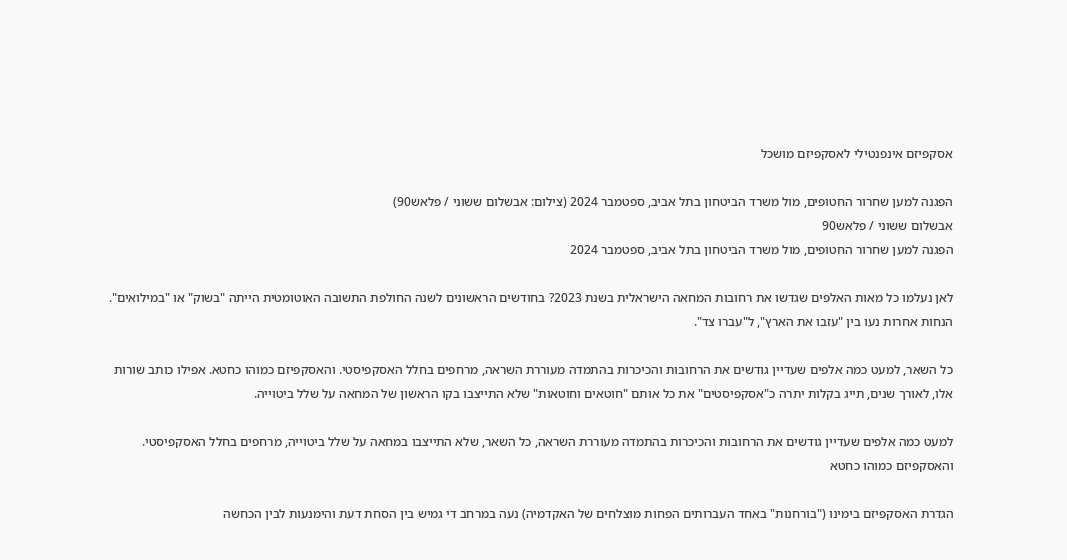אסקפיזם אינפנטילי לאסקפיזם מושכל

הפגנה למען שחרור החטופים, מול משרד הביטחון בתל אביב, ספטמבר 2024 (צילום: אבשלום ששוני / פלאש90)
אבשלום ששוני / פלאש90
הפגנה למען שחרור החטופים, מול משרד הביטחון בתל אביב, ספטמבר 2024

לאן נעלמו כל מאות האלפים שגדשו את רחובות המחאה הישראלית בשנת 2023? בחודשים הראשונים לשנה החולפת התשובה האוטומטית הייתה "בשוק" או "במילואים". הנחות אחרות נעו בין "עזבו את הארץ", ל"עברו צד".

כל השאר, למעט כמה אלפים שעדיין גודשים את הרחובות והכיכרות בהתמדה מעוררת השראה, מרחפים בחלל האסקפיסטי. והאסקפיזם כמוהו כחטא. אפילו כותב שורות אלו, לאורך שנים, תייג בקלות יתרה כ"אסקפיסטים" את כל אותם "חוטאים וחוטאות" שלא התייצבו בקו הראשון של המחאה על שלל ביטוייה.

למעט כמה אלפים שעדיין גודשים את הרחובות והכיכרות בהתמדה מעוררת השראה, כל השאר, שלא התייצבו במחאה על שלל ביטוייה, מרחפים בחלל האסקפיסטי. והאסקפיזם כמוהו כחטא

הגדרת האסקפיזם בימינו ("בורחנות" באחד העברותים הפחות מוצלחים של האקדמיה) נעה במרחב די גמיש בין הסחת דעת והימנעות לבין הכחשה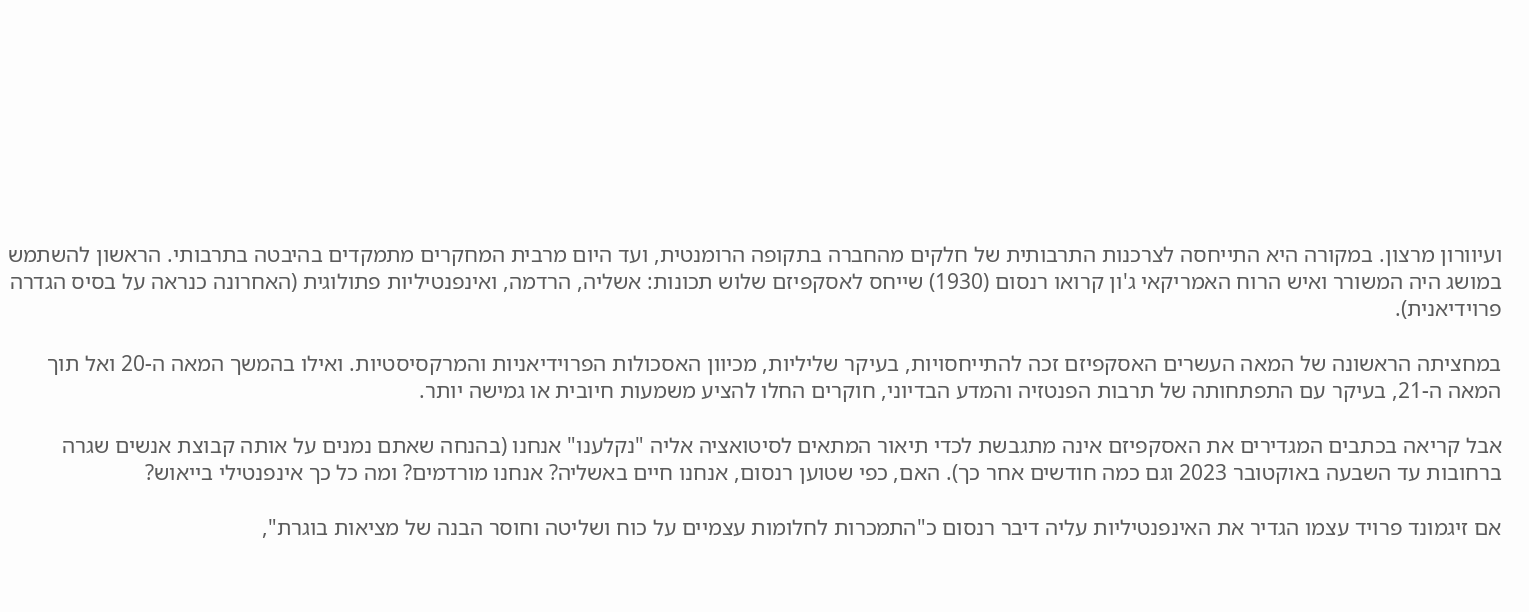ועיוורון מרצון. במקורה היא התייחסה לצרכנות התרבותית של חלקים מהחברה בתקופה הרומנטית, ועד היום מרבית המחקרים מתמקדים בהיבטה בתרבותי. הראשון להשתמש במושג היה המשורר ואיש הרוח האמריקאי ג'ון קרואו רנסום (1930) שייחס לאסקפיזם שלוש תכונות: אשליה, הרדמה, ואינפנטיליות פתולוגית (האחרונה כנראה על בסיס הגדרה פרוידיאנית).

במחציתה הראשונה של המאה העשרים האסקפיזם זכה להתייחסויות, בעיקר שליליות, מכיוון האסכולות הפרוידיאניות והמרקסיסטיות. ואילו בהמשך המאה ה-20 ואל תוך המאה ה-21, בעיקר עם התפתחותה של תרבות הפנטזיה והמדע הבדיוני, חוקרים החלו להציע משמעות חיובית או גמישה יותר.

אבל קריאה בכתבים המגדירים את האסקפיזם אינה מתגבשת לכדי תיאור המתאים לסיטואציה אליה "נקלענו" אנחנו (בהנחה שאתם נמנים על אותה קבוצת אנשים שגרה ברחובות עד השבעה באוקטובר 2023 וגם כמה חודשים אחר כך). האם, כפי שטוען רנסום, אנחנו חיים באשליה? אנחנו מורדמים? ומה כל כך אינפנטילי בייאוש?

אם זיגמונד פרויד עצמו הגדיר את האינפנטיליות עליה דיבר רנסום כ"התמכרות לחלומות עצמיים על כוח ושליטה וחוסר הבנה של מציאות בוגרת",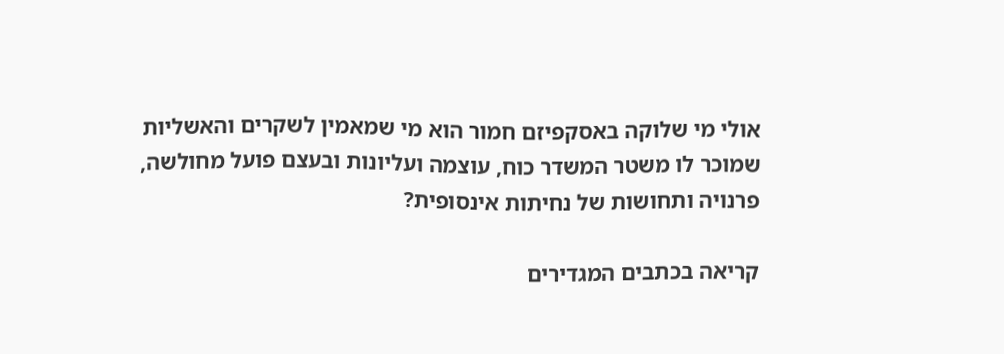אולי מי שלוקה באסקפיזם חמור הוא מי שמאמין לשקרים והאשליות שמוכר לו משטר המשדר כוח, עוצמה ועליונות ובעצם פועל מחולשה, פרנויה ותחושות של נחיתות אינסופית?

קריאה בכתבים המגדירים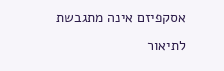אסקפיזם אינה מתגבשת לתיאור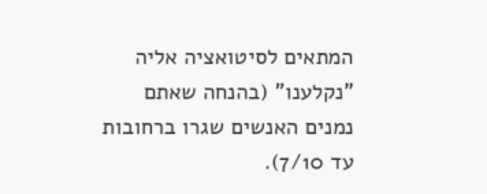המתאים לסיטואציה אליה "נקלענו" (בהנחה שאתם נמנים האנשים שגרו ברחובות עד 7/10).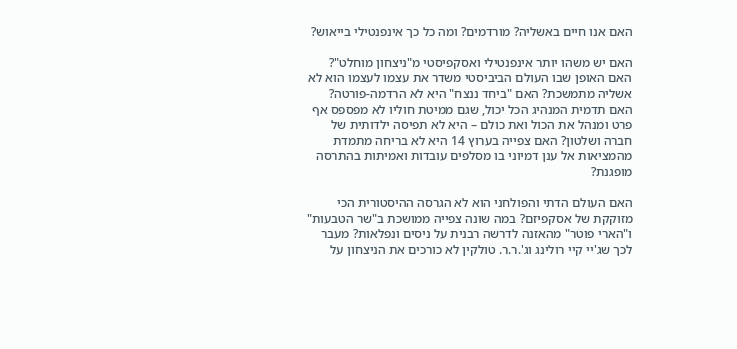האם אנו חיים באשליה? מורדמים? ומה כל כך אינפנטילי בייאוש?

האם יש משהו יותר אינפנטילי ואסקפיסטי מ"ניצחון מוחלט"? האם האופן שבו העולם הביביסטי משדר את עצמו לעצמו הוא לא אשליה מתמשכת? האם "ביחד ננצח" היא לא הרדמה-פורטה? האם תדמית המנהיג הכל יכול, שגם ממיטת חוליו לא מפספס אף פרט ומנהל את הכול ואת כולם – היא לא תפיסה ילדותית של חברה ושלטון? האם צפייה בערוץ 14 היא לא בריחה מתמדת מהמציאות אל ענן דמיוני בו מסלפים עובדות ואמיתות בהתרסה מופגנת?

האם העולם הדתי והפולחני הוא לא הגרסה ההיסטורית הכי מזוקקת של אסקפיזם? במה שונה צפייה ממושכת ב"שר הטבעות" ו"הארי פוטר" מהאזנה לדרשה רבנית על ניסים ונפלאות? מעבר לכך שג'יי קיי רולינג וג'.ר.ר. טולקין לא כורכים את הניצחון על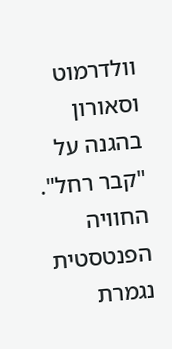וולדרמוט וסאורון בהגנה על "קבר רחל". החוויה הפנטסטית נגמרת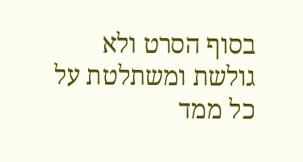בסוף הסרט ולא גולשת ומשתלטת על כל ממד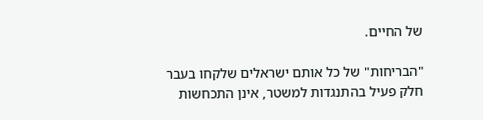של החיים.

"הבריחות" של כל אותם ישראלים שלקחו בעבר חלק פעיל בהתנגדות למשטר, אינן התכחשות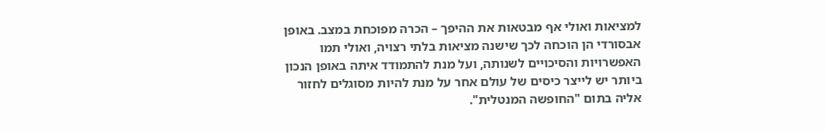למציאות ואולי אף מבטאות את ההיפך – הכרה מפוכחת במצב. באופן אבסורדי הן הוכחה לכך שישנה מציאות בלתי רצויה, ואולי תמו האפשרויות והסיכויים לשנותה, ועל מנת להתמודד איתה באופן הנכון ביותר יש לייצר כיסים של עולם אחר על מנת להיות מסוגלים לחזור אליה בתום "החופשה המנטלית".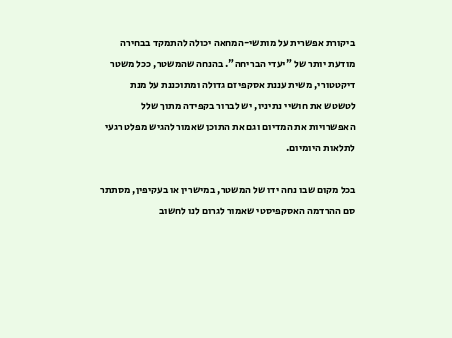ביקורת אפשרית על מותשי-המחאה יכולה להתמקד בבחירה מודעת יותר של "יעדי הבריחה". בהנחה שהמשטר, ככל משטר דיקטטורי, משית עננת אסקפיזם גדולה ומתוכננת על מנת לטשטש את חושיי נתיניו, יש לברור בקפידה מתוך שלל האפשרויות את המדיום וגם את התוכן שאמור להגיש מפלט רגעי לתלאות היומיום.

בכל מקום שבו נחה ידו של המשטר, במישרין או בעקיפין, מסתתר סם ההרדמה האסקפיסטי שאמור לגרום לנו לחשוב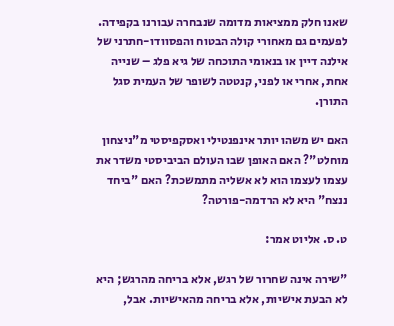שאנו חלק ממציאות מדומה שנבחרה עבורנו בקפידה. לפעמים גם מאחורי קולה הבטוח והפסוודו-חתרני של אילנה דיין או בנאומי התוכחה של גיא פלג – שנייה אחת, אחרי או לפני, קנטטה לשופר של העמית סגל התורן.

האם יש משהו יותר אינפנטילי ואסקפיסטי מ"ניצחון מוחלט"? האם האופן שבו העולם הביביסטי משדר את עצמו לעצמו הוא לא אשליה מתמשכת? האם "ביחד ננצח" היא לא הרדמה-פורטה?

ט. ס. אליוט אמר:

"שירה אינה שחרור של רגש, אלא בריחה מהרגש; היא לא הבעת אישיות, אלא בריחה מהאישיות. אבל,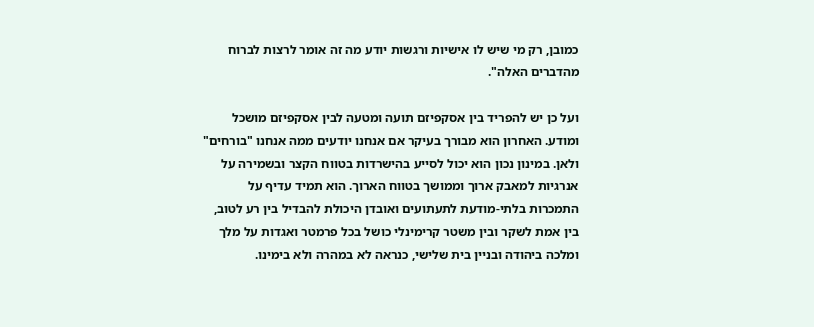כמובן, רק מי שיש לו אישיות ורגשות יודע מה זה אומר לרצות לברוח מהדברים האלה".

ועל כן יש להפריד בין אסקפיזם תועה ומטעה לבין אסקפיזם מושכל ומודע. האחרון הוא מבורך בעיקר אם אנחנו יודעים ממה אנחנו "בורחים" ולאן. במינון נכון הוא יכול לסייע בהישרדות בטווח הקצר ובשמירה על אנרגיות למאבק ארוך וממושך בטווח הארוך. הוא תמיד עדיף על התמכרות בלתי-מודעת לתעתועים ואובדן היכולת להבדיל בין רע לטוב, בין אמת לשקר ובין משטר קרימינלי כושל בכל פרמטר ואגדות על מלך ומלכה ביהודה ובניין בית שלישי, כנראה לא במהרה ולא בימינו.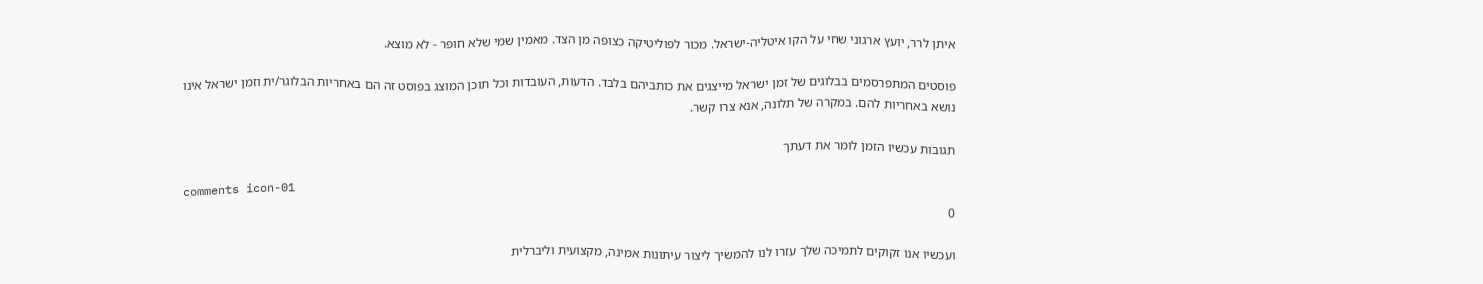איתן לרר, יועץ ארגוני שחי על הקו איטליה-ישראל. מכור לפוליטיקה כצופה מן הצד. מאמין שמי שלא חופר - לא מוצא.

פוסטים המתפרסמים בבלוגים של זמן ישראל מייצגים את כותביהם בלבד. הדעות, העובדות וכל תוכן המוצג בפוסט זה הם באחריות הבלוגר/ית וזמן ישראל אינו נושא באחריות להם. במקרה של תלונה, אנא צרו קשר.

תגובות עכשיו הזמן לומר את דעתך

comments icon-01
0

ועכשיו אנו זקוקים לתמיכה שלך עזרו לנו להמשיך ליצור עיתונות אמינה, מקצועית וליברלית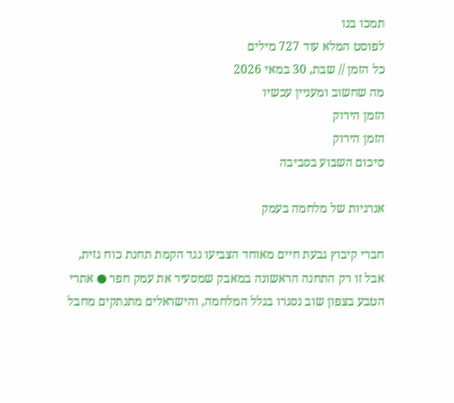תמכו בנו
לפוסט המלא עוד 727 מילים
כל הזמן // שבת, 30 במאי 2026
מה שחשוב ומעניין עכשיו
הזמן הירוק
הזמן הירוק
סיכום השבוע בסביבה

אנרגיות של מלחמה בעמק

חברי קיבוץ גבעת חיים מאוחד הצביעו נגד הקמת תחנת כוח גזית, אבל זו רק התחנה הראשונה במאבק שמסעיר את עמק חפר ● אתרי הטבע בצפון שוב נסגרו בגלל המלחמה, והישראלים מתנתקים מחבל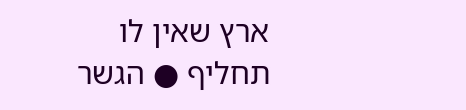ארץ שאין לו תחליף ● הגשר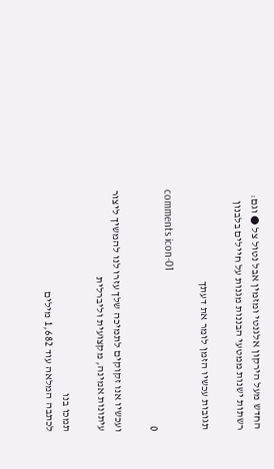החדש מעל הירקון אלגנטי ומזמין אבל נטול צל ● וגם: רשתות ישנות ממטעי הבננות מגנות על חיילים בלבנון

תגובות עכשיו הזמן לומר את דעתך

comments icon-01
0

ועכשיו אנו זקוקים לתמיכה שלך עזרו לנו להמשיך ליצור עיתונות אמינה, מקצועית וליברלית

תמכו בנו
לכתבה המלאה עוד 1,682 מילים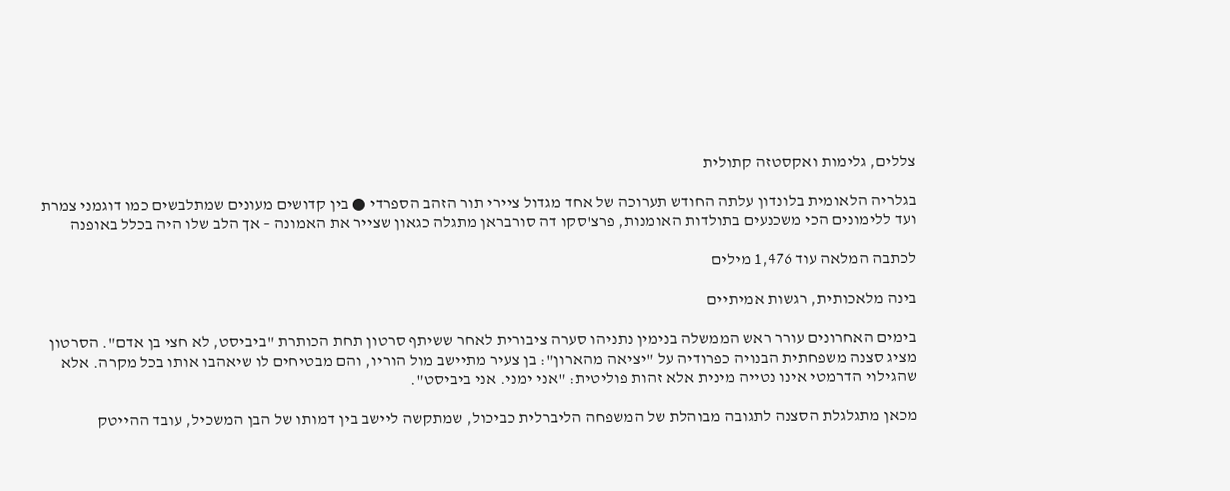צללים, גלימות ואקסטזה קתולית

בגלריה הלאומית בלונדון עלתה החודש תערוכה של אחד מגדול ציירי תור הזהב הספרדי ● בין קדושים מעונים שמתלבשים כמו דוגמני צמרת ועד ללימונים הכי משכנעים בתולדות האומנות, פרצ'סקו דה סורבראן מתגלה כגאון שצייר את האמונה – אך הלב שלו היה בכלל באופנה

לכתבה המלאה עוד 1,476 מילים

בינה מלאכותית, רגשות אמיתיים

בימים האחרונים עורר ראש הממשלה בנימין נתניהו סערה ציבורית לאחר ששיתף סרטון תחת הכותרת "ביביסט, לא חצי בן אדם". הסרטון מציג סצנה משפחתית הבנויה כפרודיה על "יציאה מהארון": בן צעיר מתיישב מול הוריו, והם מבטיחים לו שיאהבו אותו בכל מקרה. אלא שהגילוי הדרמטי אינו נטייה מינית אלא זהות פוליטית: "אני ימני. אני ביביסט".

מכאן מתגלגלת הסצנה לתגובה מבוהלת של המשפחה הליברלית כביכול, שמתקשה ליישב בין דמותו של הבן המשכיל, עובד ההייטק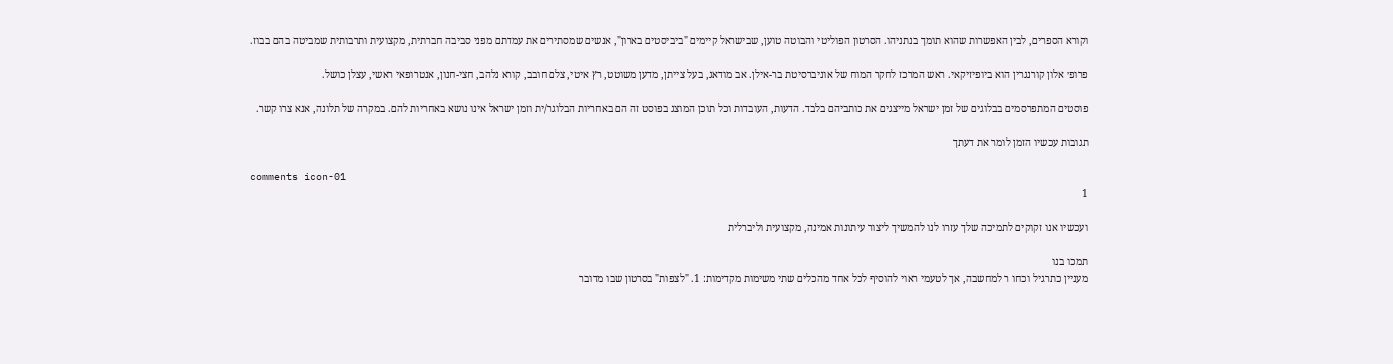וקורא הספרים, לבין האפשרות שהוא תומך בנתניהו. הסרטון הפוליטי והבוטה טוען, שבישראל קיימים "ביביסטים בארון", אנשים שמסתירים את עמדתם מפני סביבה חברתית, מקצועית ותרבותית שמביטה בהם בבוז.

פרופ׳ אלון קורנגרין הוא ביופיזיקאי. ראש המרכז לחקר המוח של אוניברסיטת בר-אילן. אב מודאג, בעל צייתן, מדען משוטט, רץ איטי, צלם חובב, קורא נלהב, חצי-חנון, אנטרופאי ראשי, עצלן כושל.

פוסטים המתפרסמים בבלוגים של זמן ישראל מייצגים את כותביהם בלבד. הדעות, העובדות וכל תוכן המוצג בפוסט זה הם באחריות הבלוגר/ית וזמן ישראל אינו נושא באחריות להם. במקרה של תלונה, אנא צרו קשר.

תגובות עכשיו הזמן לומר את דעתך

comments icon-01
1

ועכשיו אנו זקוקים לתמיכה שלך עזרו לנו להמשיך ליצור עיתונות אמינה, מקצועית וליברלית

תמכו בנו
מעניין כתרגיל וכחו ר למחשבה, אך לטעמי ראוי להוסיף לכל אחד מהכלים שתי משימות מקדימות: 1. "לצפות" בסרטון שבו מדובר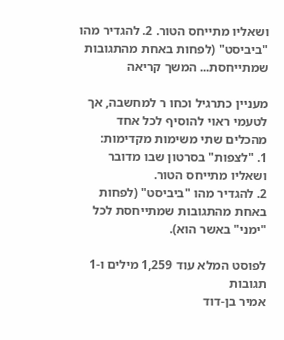ושאליו מתייחס הטור. 2. להגדיר מהו "ביביסט" (לפחות באחת מהתגובות שמתייחסת... המשך קריאה

מעניין כתרגיל וכחו ר למחשבה, אך לטעמי ראוי להוסיף לכל אחד מהכלים שתי משימות מקדימות:
1. "לצפות" בסרטון שבו מדובר ושאליו מתייחס הטור.
2. להגדיר מהו "ביביסט" (לפחות באחת מהתגובות שמתייחסת לכל "ימני" באשר הוא).

לפוסט המלא עוד 1,259 מילים ו-1 תגובות
אמיר בן-דוד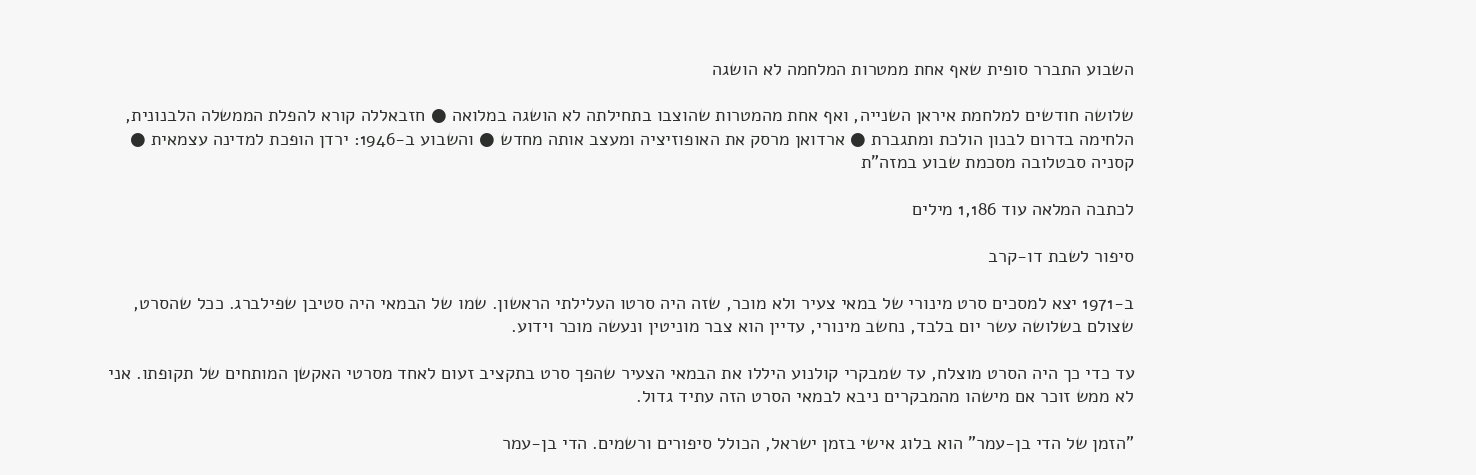השבוע התברר סופית שאף אחת ממטרות המלחמה לא הושגה

שלושה חודשים למלחמת איראן השנייה, ואף אחת מהמטרות שהוצבו בתחילתה לא הושגה במלואה ● חזבאללה קורא להפלת הממשלה הלבנונית, הלחימה בדרום לבנון הולכת ומתגברת ● ארדואן מרסק את האופוזיציה ומעצב אותה מחדש ● והשבוע ב-1946: ירדן הופכת למדינה עצמאית ● קסניה סבטלובה מסכמת שבוע במזה"ת

לכתבה המלאה עוד 1,186 מילים

סיפור לשבת דו-קרב

ב-1971 יצא למסכים סרט מינורי של במאי צעיר ולא מוכר, שזה היה סרטו העלילתי הראשון. שמו של הבמאי היה סטיבן שפילברג. ככל שהסרט, שצולם בשלושה עשר יום בלבד, נחשב מינורי, עדיין הוא צבר מוניטין ונעשה מוכר וידוע.

עד כדי כך היה הסרט מוצלח, עד שמבקרי קולנוע היללו את הבמאי הצעיר שהפך סרט בתקציב זעום לאחד מסרטי האקשן המותחים של תקופתו. אני לא ממש זוכר אם מישהו מהמבקרים ניבא לבמאי הסרט הזה עתיד גדול.

"הזמן של הדי בן-עמר" הוא בלוג אישי בזמן ישראל, הכולל סיפורים ורשמים. הדי בן-עמר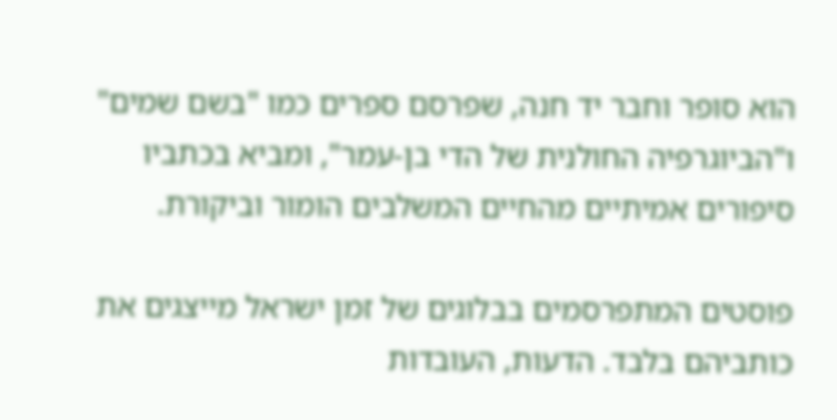הוא סופר וחבר יד חנה, שפרסם ספרים כמו "בשם שמים" ו"הביוגרפיה החולנית של הדי בן-עמר", ומביא בכתביו סיפורים אמיתיים מהחיים המשלבים הומור וביקורת.

פוסטים המתפרסמים בבלוגים של זמן ישראל מייצגים את כותביהם בלבד. הדעות, העובדות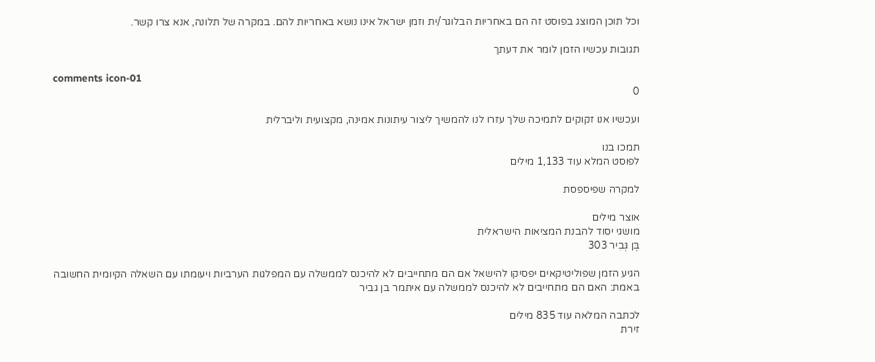וכל תוכן המוצג בפוסט זה הם באחריות הבלוגר/ית וזמן ישראל אינו נושא באחריות להם. במקרה של תלונה, אנא צרו קשר.

תגובות עכשיו הזמן לומר את דעתך

comments icon-01
0

ועכשיו אנו זקוקים לתמיכה שלך עזרו לנו להמשיך ליצור עיתונות אמינה, מקצועית וליברלית

תמכו בנו
לפוסט המלא עוד 1,133 מילים

למקרה שפיספסת

אוצר מילים
מושגי יסוד להבנת המציאות הישראלית
בֶּן גְּבִיר 303

הגיע הזמן שפוליטיקאים יפסיקו להישאל אם הם מתחייבים לא להיכנס לממשלה עם המפלגות הערביות ויעומתו עם השאלה הקיומית החשובה באמת: האם הם מתחייבים לא להיכנס לממשלה עם איתמר בן גביר

לכתבה המלאה עוד 835 מילים
זירת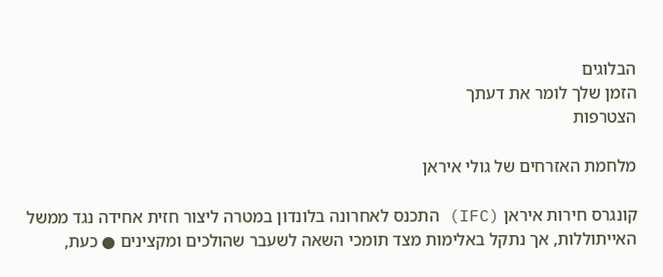הבלוגים
הזמן שלך לומר את דעתך
הצטרפות

מלחמת האזרחים של גולי איראן

קונגרס חירות איראן (IFC) התכנס לאחרונה בלונדון במטרה ליצור חזית אחידה נגד ממשל האייתוללות, אך נתקל באלימות מצד תומכי השאה לשעבר שהולכים ומקצינים ● כעת,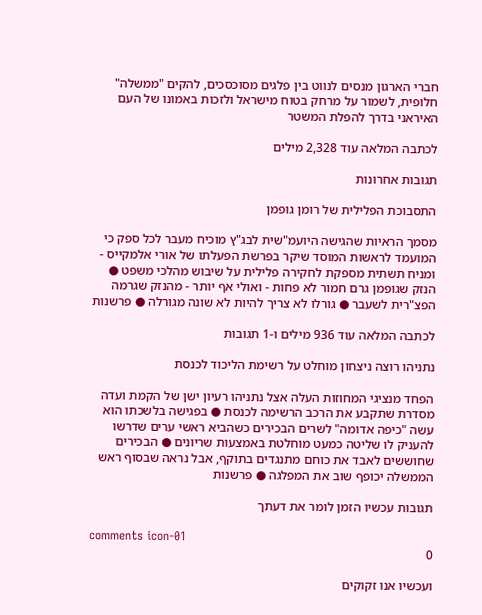חברי הארגון מנסים לנווט בין פלגים מסוכסכים, להקים "ממשלה" חלופית, לשמור על מרחק בטוח מישראל ולזכות באמונו של העם האיראני בדרך להפלת המשטר

לכתבה המלאה עוד 2,328 מילים

תגובות אחרונות

התסבוכת הפלילית של רומן גופמן

מסמך הראיות שהגישה היועמ"שית לבג"ץ מוכיח מעבר לכל ספק כי המועמד לראשות המוסד שיקר בפרשת הפעלתו של אורי אלמקייס - ומניח תשתית מספקת לחקירה פלילית על שיבוש מהלכי משפט ● הנזק שגופמן גרם חמור לא פחות - ואולי אף יותר - מהנזק שגרמה הפצ"רית לשעבר ● גורלו לא צריך להיות לא שונה מגורלה ● פרשנות

לכתבה המלאה עוד 936 מילים ו-1 תגובות

נתניהו רוצה ניצחון מוחלט על רשימת הליכוד לכנסת

הפחד מנציגי המחוזות העלה אצל נתניהו רעיון ישן של הקמת ועדה מסדרת שתקבע את הרכב הרשימה לכנסת ● בפגישה בלשכתו הוא עשה "כיפה אדומה" לשרים הבכירים כשהביא ראשי ערים שדרשו להעניק לו שליטה כמעט מוחלטת באמצעות שריונים ● הבכירים שחוששים לאבד את כוחם מתנגדים בתוקף, אבל נראה שבסוף ראש הממשלה יכופף שוב את המפלגה ● פרשנות

תגובות עכשיו הזמן לומר את דעתך

comments icon-01
0

ועכשיו אנו זקוקים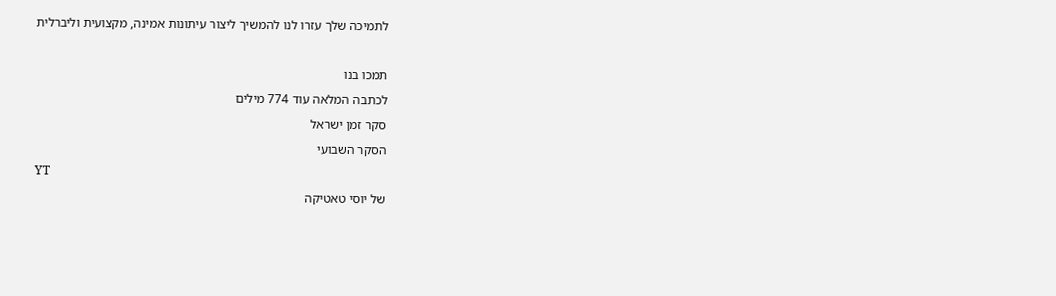לתמיכה שלך עזרו לנו להמשיך ליצור עיתונות אמינה, מקצועית וליברלית

תמכו בנו
לכתבה המלאה עוד 774 מילים
סקר זמן ישראל
הסקר השבועי
YT
של יוסי טאטיקה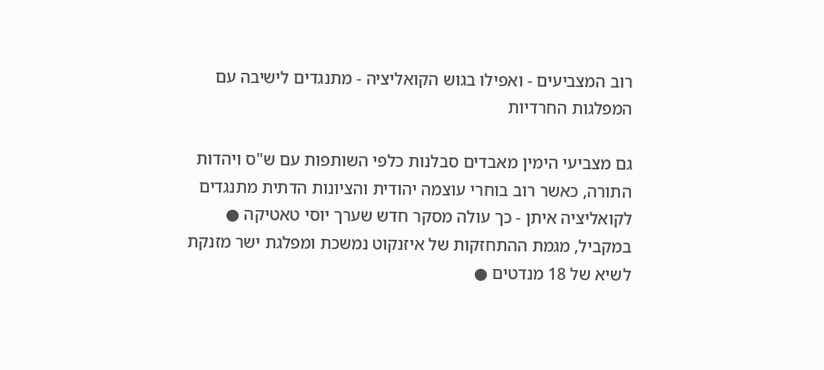רוב המצביעים - ואפילו בגוש הקואליציה - מתנגדים לישיבה עם המפלגות החרדיות

גם מצביעי הימין מאבדים סבלנות כלפי השותפות עם ש"ס ויהדות התורה, כאשר רוב בוחרי עוצמה יהודית והציונות הדתית מתנגדים לקואליציה איתן - כך עולה מסקר חדש שערך יוסי טאטיקה ● במקביל, מגמת ההתחזקות של איזנקוט נמשכת ומפלגת ישר מזנקת לשיא של 18 מנדטים ●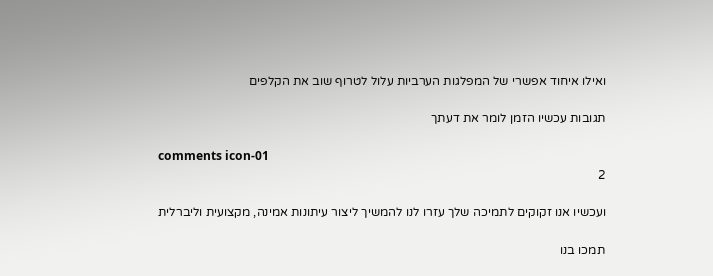ואילו איחוד אפשרי של המפלגות הערביות עלול לטרוף שוב את הקלפים

תגובות עכשיו הזמן לומר את דעתך

comments icon-01
2

ועכשיו אנו זקוקים לתמיכה שלך עזרו לנו להמשיך ליצור עיתונות אמינה, מקצועית וליברלית

תמכו בנו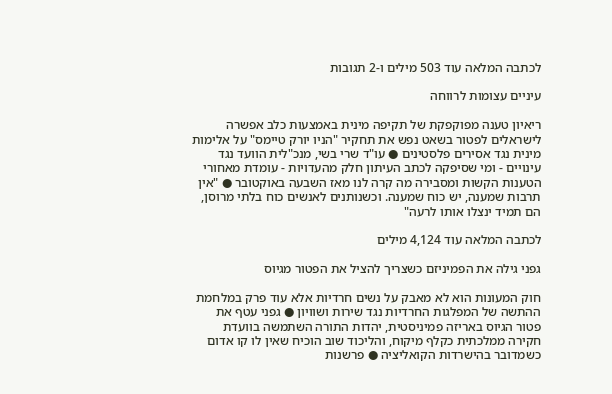לכתבה המלאה עוד 503 מילים ו-2 תגובות

עיניים עצומות לרווחה

ריאיון טענה מפוקפקת של תקיפה מינית באמצעות כלב אפשרה לישראלים לפטור בשאט נפש את תחקיר "הניו יורק טיימס" על אלימות מינית נגד אסירים פלסטינים ● עו"ד שרי בשי, מנכ"לית הוועד נגד עינויים - ומי שסיפקה לכתב העיתון חלק מהעדויות - עומדת מאחורי הטענות הקשות ומסבירה מה קרה לנו מאז השבעה באוקטובר ● "אין תרבות שמענה, יש כוח שמענה. וכשנותנים לאנשים כוח בלתי מרוסן, הם תמיד ינצלו אותו לרעה"

לכתבה המלאה עוד 4,124 מילים

גפני גילה את הפמיניזם כשצריך להציל את הפטור מגיוס

חוק המעונות הוא לא מאבק על נשים חרדיות אלא עוד פרק במלחמת ההתשה של המפלגות החרדיות נגד שירות ושוויון ● גפני עטף את פטור הגיוס באריזה פמיניסטית, יהדות התורה השתמשה בוועדת חקירה ממלכתית כקלף מיקוח, והליכוד שוב הוכיח שאין לו קו אדום כשמדובר בהישרדות הקואליציה ● פרשנות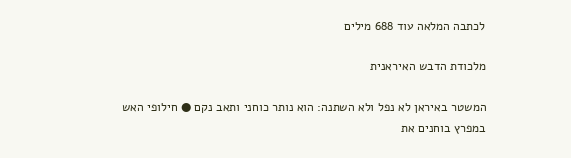לכתבה המלאה עוד 688 מילים

מלכודת הדבש האיראנית

המשטר באיראן לא נפל ולא השתנה: הוא נותר כוחני ותאב נקם ● חילופי האש במפרץ בוחנים את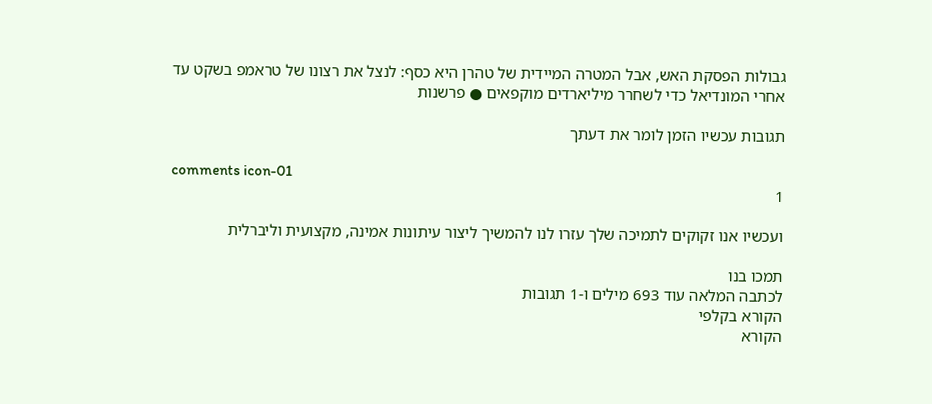גבולות הפסקת האש, אבל המטרה המיידית של טהרן היא כסף: לנצל את רצונו של טראמפ בשקט עד אחרי המונדיאל כדי לשחרר מיליארדים מוקפאים ● פרשנות

תגובות עכשיו הזמן לומר את דעתך

comments icon-01
1

ועכשיו אנו זקוקים לתמיכה שלך עזרו לנו להמשיך ליצור עיתונות אמינה, מקצועית וליברלית

תמכו בנו
לכתבה המלאה עוד 693 מילים ו-1 תגובות
הקורא בקלפי
הקורא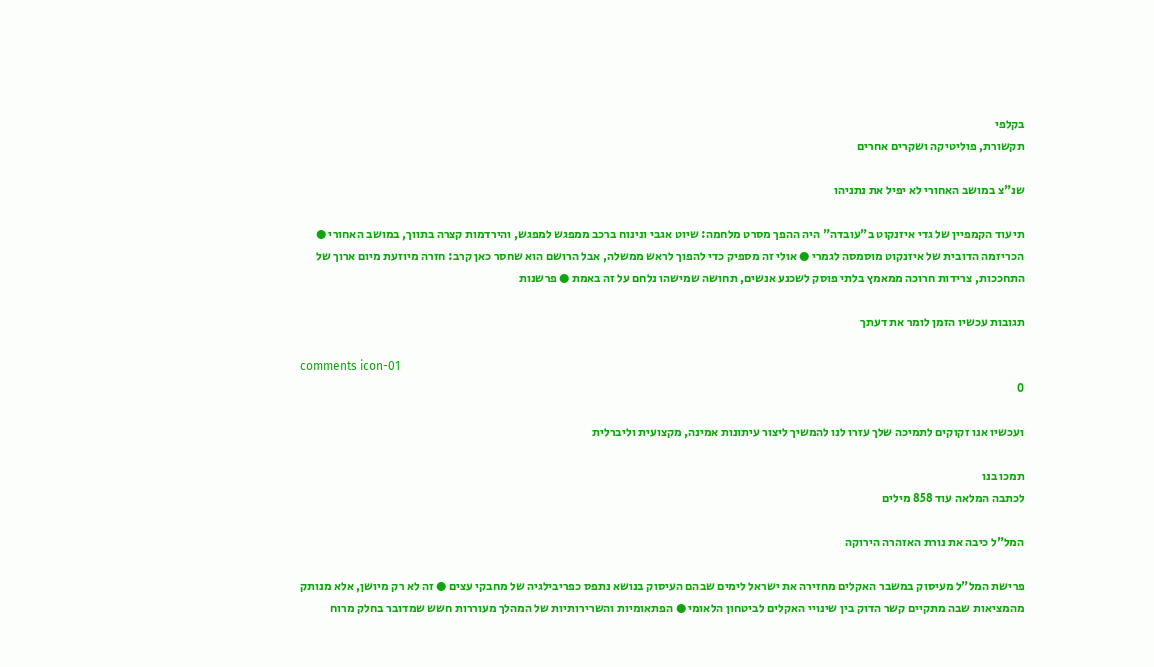בקלפי
תקשורת, פוליטיקה ושקרים אחרים

שנ"צ במושב האחורי לא יפיל את נתניהו

תיעוד הקמפיין של גדי איזנקוט ב"עובדה" היה ההפך מסרט מלחמה: שיוט אגבי ונינוח ברכב ממפגש למפגש, והירדמות קצרה בתווך, במושב האחורי ● הכריזמה הדובית של איזנקוט מוסמסה לגמרי ● אולי זה מספיק כדי להפוך לראש ממשלה, אבל הרושם הוא שחסר כאן קרב: חזרה מיוזעת מיום ארוך של התחככות, צרידות חרוכה ממאמץ בלתי פוסק לשכנע אנשים, תחושה שמישהו נלחם על זה באמת ● פרשנות

תגובות עכשיו הזמן לומר את דעתך

comments icon-01
0

ועכשיו אנו זקוקים לתמיכה שלך עזרו לנו להמשיך ליצור עיתונות אמינה, מקצועית וליברלית

תמכו בנו
לכתבה המלאה עוד 858 מילים

המל"ל כיבה את נורת האזהרה הירוקה

פרישת המל"ל מעיסוק במשבר האקלים מחזירה את ישראל לימים שבהם העיסוק בנושא נתפס כפריבילגיה של מחבקי עצים ● זה לא רק מיושן, אלא מנותק מהמציאות שבה מתקיים קשר הדוק בין שינויי האקלים לביטחון הלאומי ● הפתאומיות והשרירותיות של המהלך מעוררות חשש שמדובר בחלק מרוח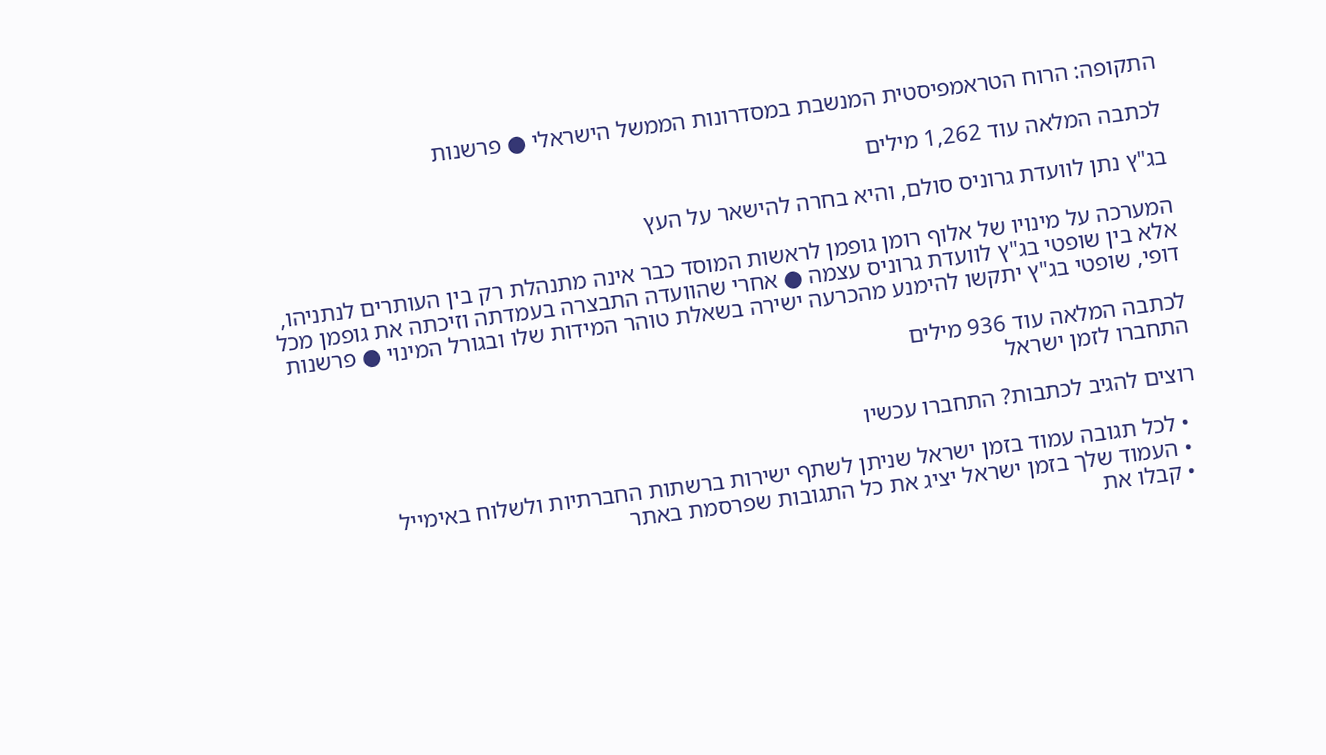התקופה: הרוח הטראמפיסטית המנשבת במסדרונות הממשל הישראלי ● פרשנות

לכתבה המלאה עוד 1,262 מילים

בג"ץ נתן לוועדת גרוניס סולם, והיא בחרה להישאר על העץ

המערכה על מינויו של אלוף רומן גופמן לראשות המוסד כבר אינה מתנהלת רק בין העותרים לנתניהו, אלא בין שופטי בג"ץ לוועדת גרוניס עצמה ● אחרי שהוועדה התבצרה בעמדתה וזיכתה את גופמן מכל דופי, שופטי בג"ץ יתקשו להימנע מהכרעה ישירה בשאלת טוהר המידות שלו ובגורל המינוי ● פרשנות

לכתבה המלאה עוד 936 מילים
התחברו לזמן ישראל

רוצים להגיב לכתבות? התחברו עכשיו

  • לכל תגובה עמוד בזמן ישראל שניתן לשתף ישירות ברשתות החברתיות ולשלוח באימייל
  • העמוד שלך בזמן ישראל יציג את כל התגובות שפרסמת באתר
  • קבלו את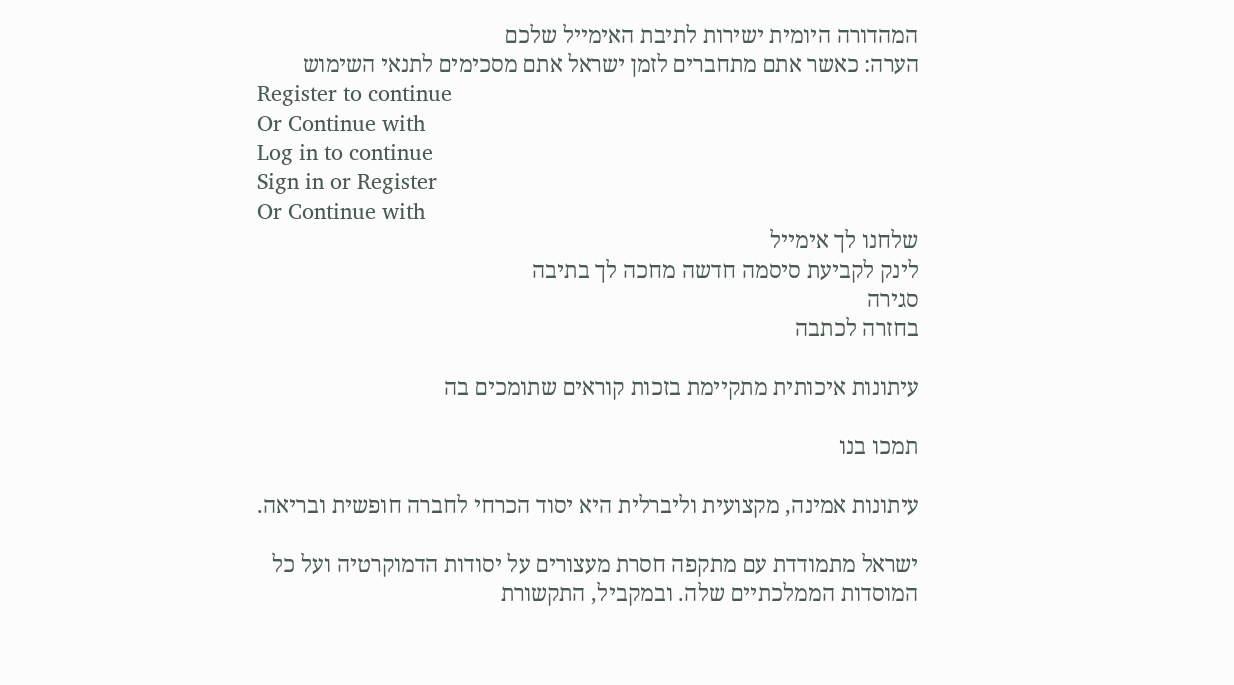המהדורה היומית ישירות לתיבת האימייל שלכם
הערה: כאשר אתם מתחברים לזמן ישראל אתם מסכימים לתנאי השימוש
Register to continue
Or Continue with
Log in to continue
Sign in or Register
Or Continue with
שלחנו לך אימייל
לינק לקביעת סיסמה חדשה מחכה לך בתיבה
סגירה
בחזרה לכתבה

עיתונות איכותית מתקיימת בזכות קוראים שתומכים בה

תמכו בנו

עיתונות אמינה, מקצועית וליברלית היא יסוד הכרחי לחברה חופשית ובריאה.

ישראל מתמודדת עם מתקפה חסרת מעצורים על יסודות הדמוקרטיה ועל כל המוסדות הממלכתיים שלה. ובמקביל, התקשורת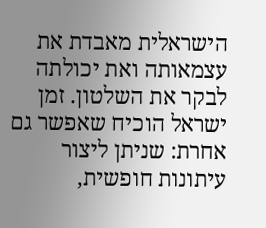הישראלית מאבדת את עצמאותה ואת יכולתה לבקר את השלטון. זמן ישראל הוכיח שאפשר גם אחרת: שניתן ליצור עיתונות חופשית,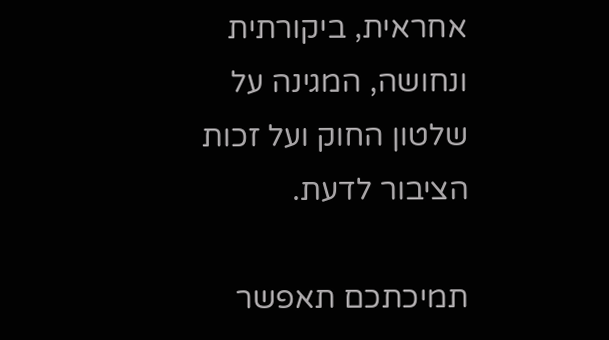אחראית, ביקורתית ונחושה, המגינה על שלטון החוק ועל זכות הציבור לדעת.

תמיכתכם תאפשר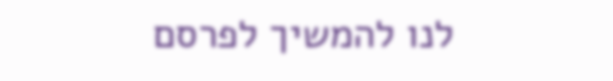לנו להמשיך לפרסם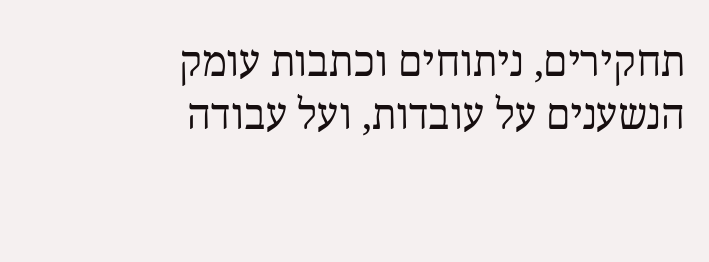תחקירים, ניתוחים וכתבות עומק הנשענים על עובדות, ועל עבודה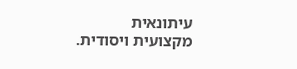עיתונאית מקצועית ויסודית.